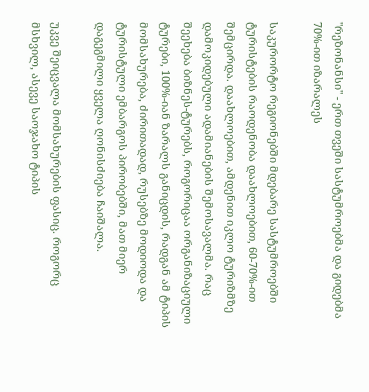"რეზონანსი" - ერთ თვეში სასტუმროებმა და გიდებმა 70%-ით იზარალეს

საკურორტო რეგიონებში მდებარე სასტუმროებში ტურისტების რაოდენობა დაახლოებით, 60-70%-ით შემცირდა. დაახლოებით, ამდენით იკლო ტურიზმზე დამოკიდებული ადამიანების შემოსავალმა. რაც შეეხება ბიზნეს-ტურებს, როგორიცაა ორგანიზაციული ტურები, 100%-იან ზარალს განიცდის, რადგან ამ ტიპის მომსახურება, ძირითადად, რუსებზე მოდიოდა და ტურისტული ემბარგოს პირობებში, მათ მიერ დაგეგმილი ყველა ღონისძიება ჩაიშალა.

უკვე შეიცვალა მომსახურების ფასიც. როგორც მსხვილ, ასევე საოჯახო ტიპის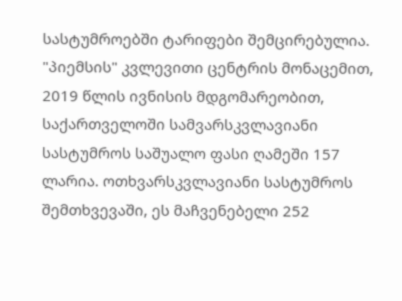სასტუმროებში ტარიფები შემცირებულია. "პიემსის" კვლევითი ცენტრის მონაცემით, 2019 წლის ივნისის მდგომარეობით, საქართველოში სამვარსკვლავიანი სასტუმროს საშუალო ფასი ღამეში 157 ლარია. ოთხვარსკვლავიანი სასტუმროს შემთხვევაში, ეს მაჩვენებელი 252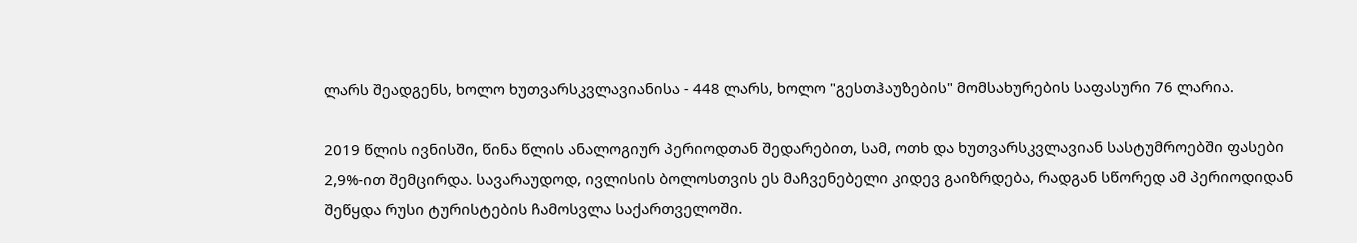ლარს შეადგენს, ხოლო ხუთვარსკვლავიანისა - 448 ლარს, ხოლო "გესთჰაუზების" მომსახურების საფასური 76 ლარია.

2019 წლის ივნისში, წინა წლის ანალოგიურ პერიოდთან შედარებით, სამ, ოთხ და ხუთვარსკვლავიან სასტუმროებში ფასები 2,9%-ით შემცირდა. სავარაუდოდ, ივლისის ბოლოსთვის ეს მაჩვენებელი კიდევ გაიზრდება, რადგან სწორედ ამ პერიოდიდან შეწყდა რუსი ტურისტების ჩამოსვლა საქართველოში.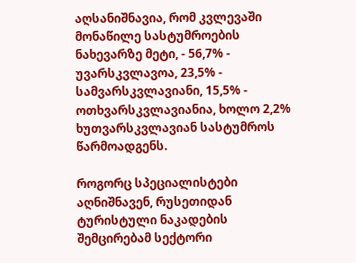აღსანიშნავია, რომ კვლევაში მონაწილე სასტუმროების ნახევარზე მეტი, - 56,7% - უვარსკვლავოა, 23,5% - სამვარსკვლავიანი, 15,5% - ოთხვარსკვლავიანია, ხოლო 2,2% ხუთვარსკვლავიან სასტუმროს წარმოადგენს.

როგორც სპეციალისტები აღნიშნავენ, რუსეთიდან ტურისტული ნაკადების შემცირებამ სექტორი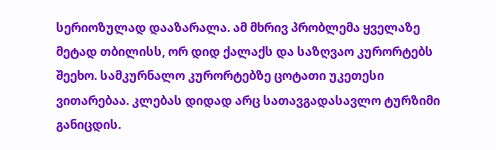სერიოზულად დააზარალა. ამ მხრივ პრობლემა ყველაზე მეტად თბილისს, ორ დიდ ქალაქს და საზღვაო კურორტებს შეეხო. სამკურნალო კურორტებზე ცოტათი უკეთესი ვითარებაა. კლებას დიდად არც სათავგადასავლო ტურზიმი განიცდის.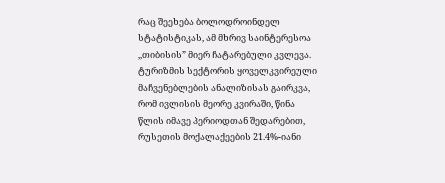რაც შეეხება ბოლოდროინდელ სტატისტიკას, ამ მხრივ საინტერესოა ,,თიბისის” მიერ ჩატარებული კვლევა. ტურიზმის სექტორის ყოველკვირეული მაჩვენებლების ანალიზისას გაირკვა, რომ ივლისის მეორე კვირაში, წინა წლის იმავე პერიოდთან შედარებით, რუსეთის მოქალაქეების 21.4%-იანი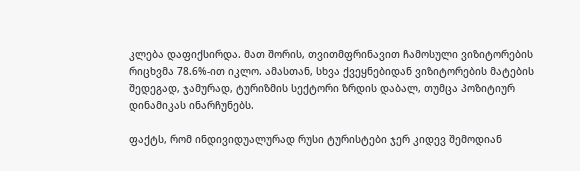კლება დაფიქსირდა. მათ შორის, თვითმფრინავით ჩამოსული ვიზიტორების რიცხვმა 78.6%-ით იკლო. ამასთან, სხვა ქვეყნებიდან ვიზიტორების მატების შედეგად, ჯამურად, ტურიზმის სექტორი ზრდის დაბალ, თუმცა პოზიტიურ დინამიკას ინარჩუნებს.

ფაქტს, რომ ინდივიდუალურად რუსი ტურისტები ჯერ კიდევ შემოდიან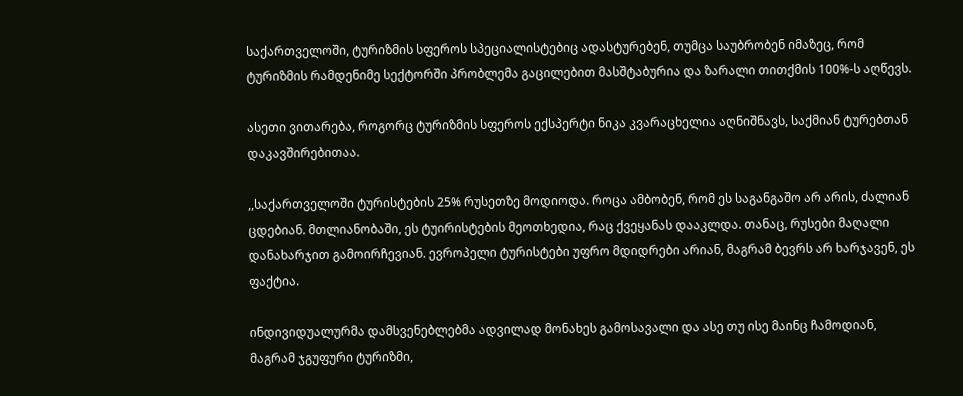საქართველოში, ტურიზმის სფეროს სპეციალისტებიც ადასტურებენ, თუმცა საუბრობენ იმაზეც, რომ ტურიზმის რამდენიმე სექტორში პრობლემა გაცილებით მასშტაბურია და ზარალი თითქმის 100%-ს აღწევს.

ასეთი ვითარება, როგორც ტურიზმის სფეროს ექსპერტი ნიკა კვარაცხელია აღნიშნავს, საქმიან ტურებთან დაკავშირებითაა.

,,საქართველოში ტურისტების 25% რუსეთზე მოდიოდა. როცა ამბობენ, რომ ეს საგანგაშო არ არის, ძალიან ცდებიან. მთლიანობაში, ეს ტუირისტების მეოთხედია, რაც ქვეყანას დააკლდა. თანაც, რუსები მაღალი დანახარჯით გამოირჩევიან. ევროპელი ტურისტები უფრო მდიდრები არიან, მაგრამ ბევრს არ ხარჯავენ, ეს ფაქტია.

ინდივიდუალურმა დამსვენებლებმა ადვილად მონახეს გამოსავალი და ასე თუ ისე მაინც ჩამოდიან, მაგრამ ჯგუფური ტურიზმი,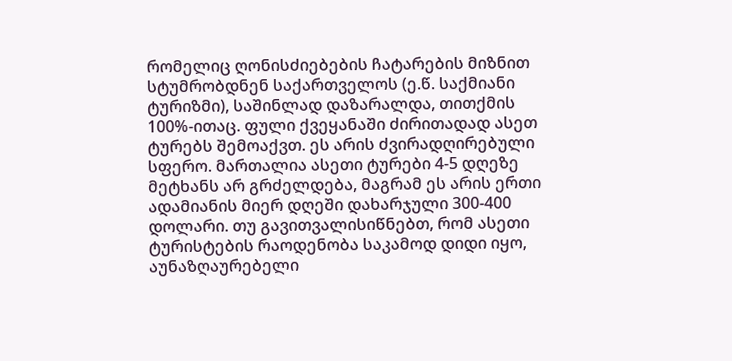რომელიც ღონისძიებების ჩატარების მიზნით სტუმრობდნენ საქართველოს (ე.წ. საქმიანი ტურიზმი), საშინლად დაზარალდა, თითქმის 100%-ითაც. ფული ქვეყანაში ძირითადად ასეთ ტურებს შემოაქვთ. ეს არის ძვირადღირებული სფერო. მართალია ასეთი ტურები 4-5 დღეზე მეტხანს არ გრძელდება, მაგრამ ეს არის ერთი ადამიანის მიერ დღეში დახარჯული 300-400 დოლარი. თუ გავითვალისიწნებთ, რომ ასეთი ტურისტების რაოდენობა საკამოდ დიდი იყო, აუნაზღაურებელი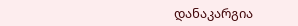დანაკარგია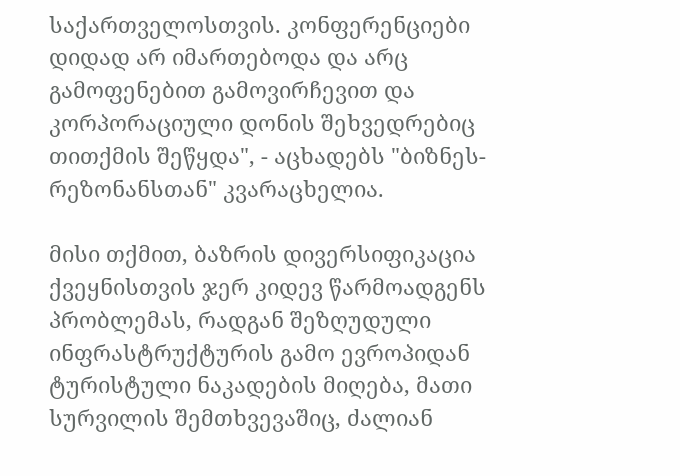საქართველოსთვის. კონფერენციები დიდად არ იმართებოდა და არც გამოფენებით გამოვირჩევით და კორპორაციული დონის შეხვედრებიც თითქმის შეწყდა", - აცხადებს "ბიზნეს-რეზონანსთან" კვარაცხელია.

მისი თქმით, ბაზრის დივერსიფიკაცია ქვეყნისთვის ჯერ კიდევ წარმოადგენს პრობლემას, რადგან შეზღუდული ინფრასტრუქტურის გამო ევროპიდან ტურისტული ნაკადების მიღება, მათი სურვილის შემთხვევაშიც, ძალიან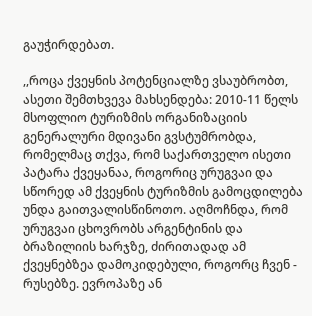გაუჭირდებათ.

,,როცა ქვეყნის პოტენციალზე ვსაუბრობთ, ასეთი შემთხვევა მახსენდება: 2010-11 წელს მსოფლიო ტურიზმის ორგანიზაციის გენერალური მდივანი გვსტუმრობდა, რომელმაც თქვა, რომ საქართველო ისეთი პატარა ქვეყანაა, როგორიც ურუგვაი და სწორედ ამ ქვეყნის ტურიზმის გამოცდილება უნდა გაითვალისწინოთო. აღმოჩნდა, რომ ურუგვაი ცხოვრობს არგენტინის და ბრაზილიის ხარჯზე, ძირითადად ამ ქვეყნებზეა დამოკიდებული, როგორც ჩვენ - რუსებზე. ევროპაზე ან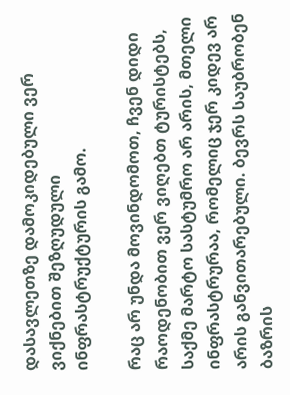დასავლეთზე დამოკიდებული ვერ ვიქნებით შეზღუდული ინფრასტრუქტურის გამო.

რაც არ უნდა მოვინდომოთ, ჩვენ დიდი რაოდენობით ვერ ვიღებთ ტურისტებს, საქმე მარტო სასტუმრო არ არის, მთელი ინფრასტრურაა, რომელიც ჯერ კიდევ არ არის განვითარებული. ბევრს საუბრობენ ბაზრის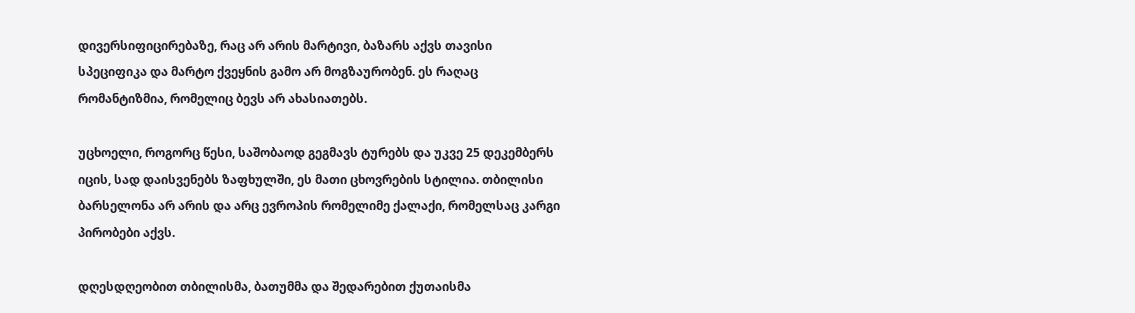დივერსიფიცირებაზე, რაც არ არის მარტივი, ბაზარს აქვს თავისი სპეციფიკა და მარტო ქვეყნის გამო არ მოგზაურობენ. ეს რაღაც რომანტიზმია, რომელიც ბევს არ ახასიათებს.

უცხოელი, როგორც წესი, საშობაოდ გეგმავს ტურებს და უკვე 25 დეკემბერს იცის, სად დაისვენებს ზაფხულში, ეს მათი ცხოვრების სტილია. თბილისი ბარსელონა არ არის და არც ევროპის რომელიმე ქალაქი, რომელსაც კარგი პირობები აქვს.

დღესდღეობით თბილისმა, ბათუმმა და შედარებით ქუთაისმა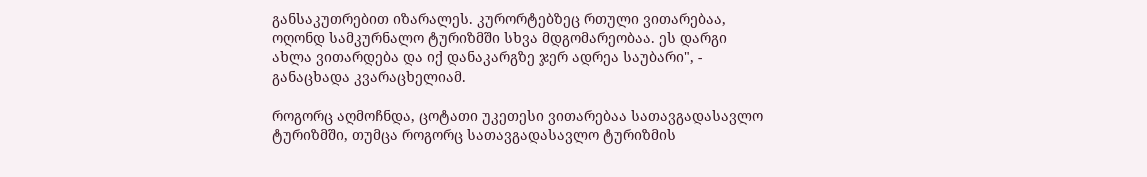განსაკუთრებით იზარალეს. კურორტებზეც რთული ვითარებაა, ოღონდ სამკურნალო ტურიზმში სხვა მდგომარეობაა. ეს დარგი ახლა ვითარდება და იქ დანაკარგზე ჯერ ადრეა საუბარი", - განაცხადა კვარაცხელიამ.

როგორც აღმოჩნდა, ცოტათი უკეთესი ვითარებაა სათავგადასავლო ტურიზმში, თუმცა როგორც სათავგადასავლო ტურიზმის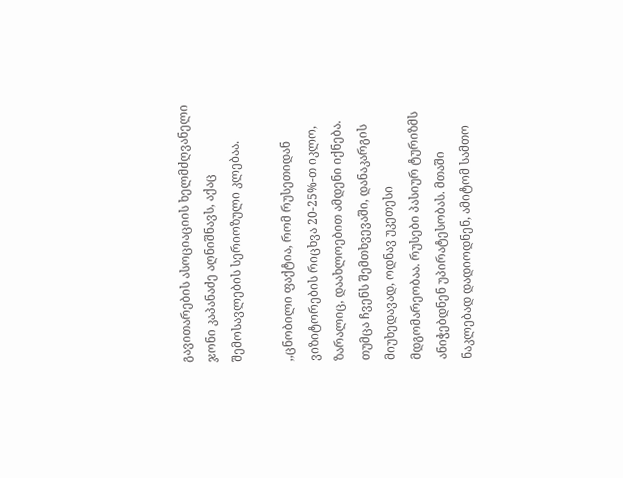გავითარების ასოციაციის ხელმძღვანელი ჯონი კაპანაძე აღნიშნავს, აქაც შემოსავლების სერიოზული კლებაა.

,,ცნობილი ფაქტია, რომ რუსეთიდან ვიზიტორების რიცხვა 20-25%-თ იკლო, ზარალიც, დაახლოებით ამდენი იქნება. თუმცა ჩვენს შემთხვევაში, დანაკარგის მიუხედავად, ოდნავ უკეთესი მდგომარეობაა. რუსები პასიურ ტურიზმს ანიჭებდნენ უპირატესობას. მთაში ნაკლებად დადიოდნენ, ამიტომ სამთო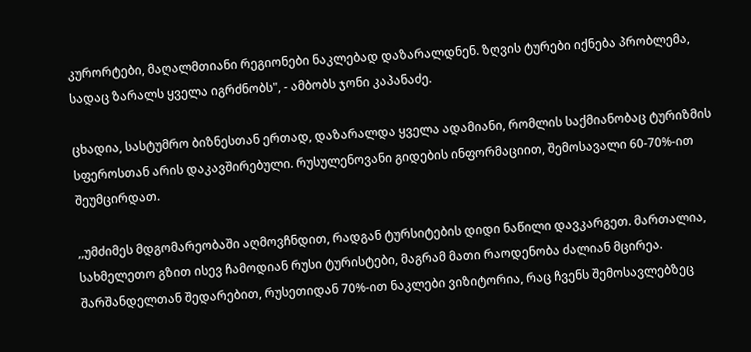კურორტები, მაღალმთიანი რეგიონები ნაკლებად დაზარალდნენ. ზღვის ტურები იქნება პრობლემა, სადაც ზარალს ყველა იგრძნობს", - ამბობს ჯონი კაპანაძე.

ცხადია, სასტუმრო ბიზნესთან ერთად, დაზარალდა ყველა ადამიანი, რომლის საქმიანობაც ტურიზმის სფეროსთან არის დაკავშირებული. რუსულენოვანი გიდების ინფორმაციით, შემოსავალი 60-70%-ით შეუმცირდათ.

,,უმძიმეს მდგომარეობაში აღმოვჩნდით, რადგან ტურსიტების დიდი ნაწილი დავკარგეთ. მართალია, სახმელეთო გზით ისევ ჩამოდიან რუსი ტურისტები, მაგრამ მათი რაოდენობა ძალიან მცირეა. შარშანდელთან შედარებით, რუსეთიდან 70%-ით ნაკლები ვიზიტორია, რაც ჩვენს შემოსავლებზეც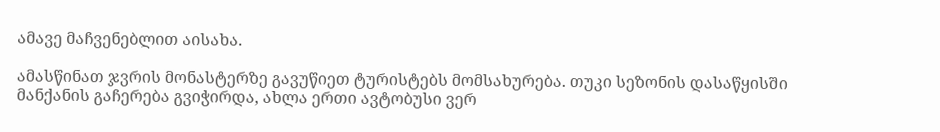ამავე მაჩვენებლით აისახა.

ამასწინათ ჯვრის მონასტერზე გავუწიეთ ტურისტებს მომსახურება. თუკი სეზონის დასაწყისში მანქანის გაჩერება გვიჭირდა, ახლა ერთი ავტობუსი ვერ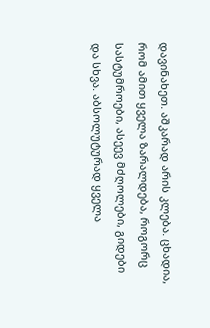დავინახეთ. აშკარად არის კლება. ცხადია, რომ ამით ყველა ზარალდება, როგორც სასტუმროები, ასეევ მძღოლები, გიდები და სხვა. აბსოლუტურად ყველა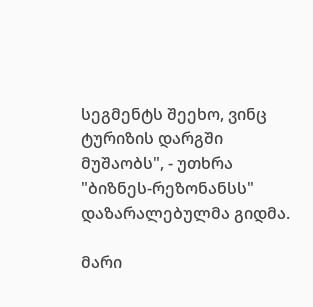სეგმენტს შეეხო, ვინც ტურიზის დარგში მუშაობს", - უთხრა "ბიზნეს-რეზონანსს" დაზარალებულმა გიდმა.

მარი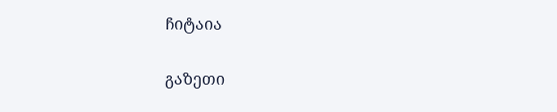ჩიტაია

გაზეთი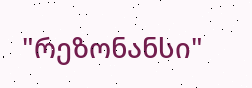"რეზონანსი"